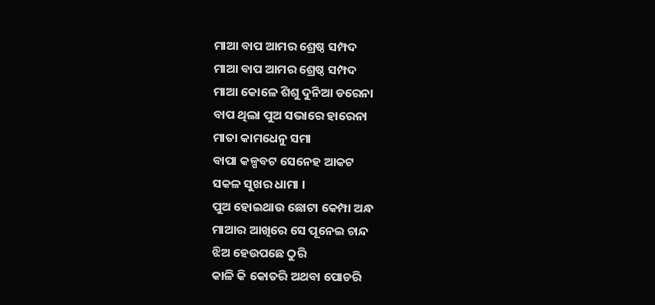ମାଆ ବାପ ଆମର ଶ୍ରେଷ୍ଠ ସମ୍ପଦ
ମାଆ ବାପ ଆମର ଶ୍ରେଷ୍ଠ ସମ୍ପଦ
ମାଆ କୋଳେ ଶିଶୁ ଦୁନିଆ ଡରେନା
ବାପ ଥିଲା ପୁଅ ସଭାରେ ହାରେନା
ମାତା କାମଧେନୁ ସମା
ବାପା କଳ୍ପବଟ ସେନେହ ଆକଟ
ସକଳ ସୁଖର ଧାମା ।
ପୁଅ ହୋଇଥାଉ ଛୋଟା କେମ୍ପା ଅନ୍ଧ
ମାଆର ଆଖିରେ ସେ ପୂନେଇ ଚାନ୍ଦ
ଝିଅ ହେଉପଛେ ଠୁରି
କାଳି କି କୋତରି ଅଥବା ପୋଚରି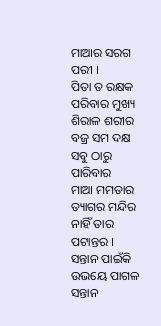ମାଆର ସରଗ ପରୀ ।
ପିତା ତ ରକ୍ଷକ ପରିବାର ମୁଖ୍ୟ
ଶିରାଳ ଶରୀର ବଜ୍ର ସମ ଦକ୍ଷ
ସବୁ ଠାରୁ ପାରିବାର
ମାଆ ମମତାର ତ୍ୟାଗର ମନ୍ଦିର
ନାହିଁ ତାର ପଟାନ୍ତର ।
ସନ୍ତାନ ପାଇଁକି
ଉଭୟେ ପାଗଳ
ସନ୍ତାନ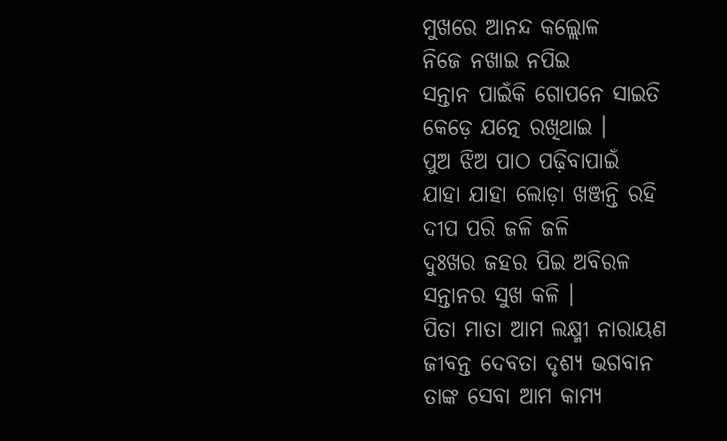ମୁଖରେ ଆନନ୍ଦ କଲ୍ଲୋଳ
ନିଜେ ନଖାଇ ନପିଇ
ସନ୍ତାନ ପାଇଁକି ଗୋପନେ ସାଇତି
କେଡ଼େ ଯତ୍ନେ ରଖିଥାଇ ।
ପୁଅ ଝିଅ ପାଠ ପଢ଼ିବାପାଇଁ
ଯାହା ଯାହା ଲୋଡ଼ା ଖଞ୍ଜନ୍ତି ରହି
ଦୀପ ପରି ଜଳି ଜଳି
ଦୁଃଖର ଜହର ପିଇ ଅବିରଳ
ସନ୍ତାନର ସୁଖ କଳି ।
ପିତା ମାତା ଆମ ଲକ୍ଷ୍ମୀ ନାରାୟଣ
ଜୀବନ୍ତ ଦେବତା ଦୃଶ୍ୟ ଭଗବାନ
ତାଙ୍କ ସେବା ଆମ କାମ୍ୟ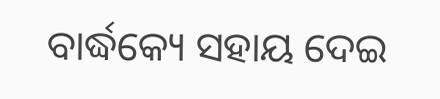ବାର୍ଦ୍ଧକ୍ୟେ ସହାୟ ଦେଇ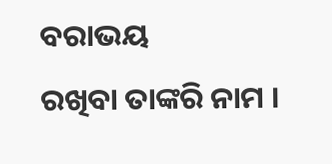ବରାଭୟ
ରଖିବା ତାଙ୍କରି ନାମ ।